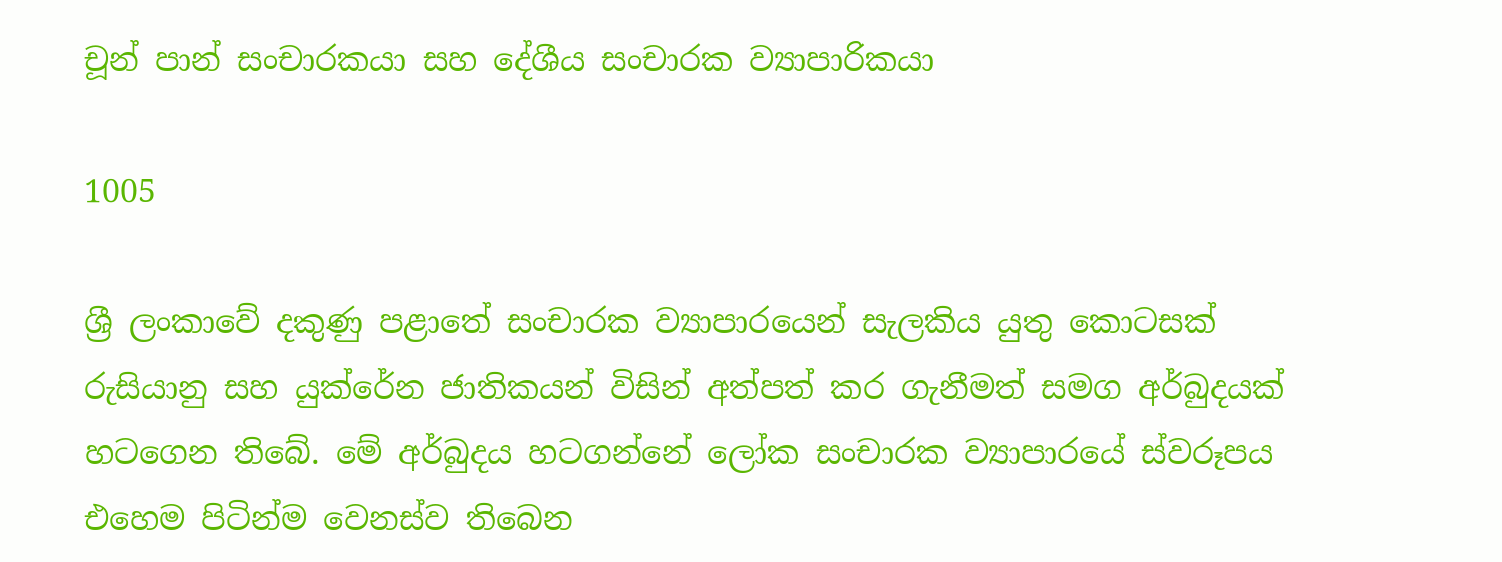චූන් පාන් සංචාරකයා සහ දේශීය සංචාරක ව්‍යාපාරිකයා

1005

ශ්‍රී ලංකාවේ දකුණු පළාතේ සංචාරක ව්‍යාපාරයෙන් සැලකිය යුතු කොටසක් රුසියානු සහ යුක්රේන ජාතිකයන් විසින් අත්පත් කර ගැනීමත් සමග අර්බුදයක් හටගෙන තිබේ. මේ අර්බුදය හටගන්නේ ලෝක සංචාරක ව්‍යාපාරයේ ස්වරූපය එහෙම පිටින්ම වෙනස්ව තිබෙන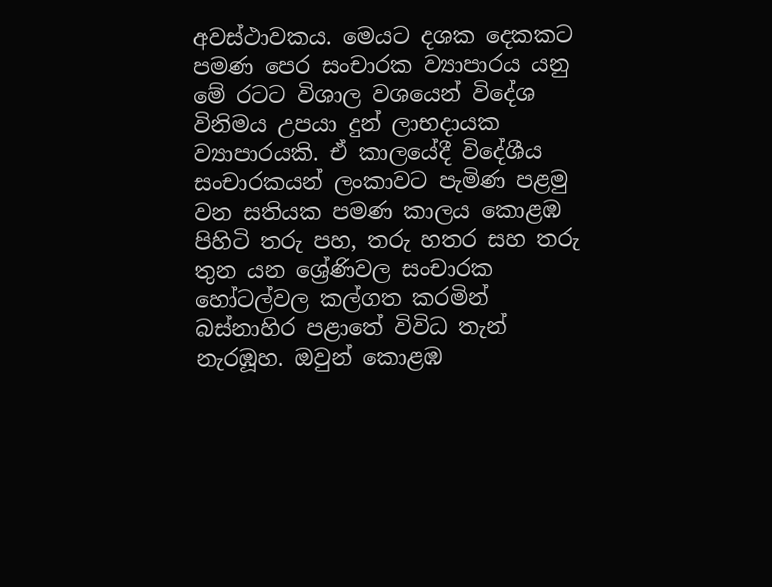අවස්ථාවකය. මෙයට දශක දෙකකට පමණ පෙර සංචාරක ව්‍යාපාරය යනු මේ රටට විශාල වශයෙන් විදේශ විනිමය උපයා දුන් ලාභදායක ව්‍යාපාරයකි. ඒ කාලයේදී විදේශීය සංචාරකයන් ලංකාවට පැමිණ පළමු වන සතියක පමණ කාලය කොළඹ පිහිටි තරු පහ, තරු හතර සහ තරු තුන යන ශ්‍රේණිවල සංචාරක හෝටල්වල කල්ගත කරමින් බස්නාහිර පළාතේ විවිධ තැන් නැරඹූහ. ඔවුන් කොළඹ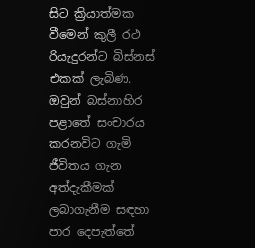සිට ක්‍රියාත්මක වීමෙන් කුලී රථ රියැදුරන්ට බිස්නස් එකක් ලැබිණ. ඔවුන් බස්නාහිර පළාතේ සංචාරය කරනවිට ගැමි ජීවිතය ගැන අත්දැකීමක් ලබාගැනීම සඳහා පාර දෙපැත්තේ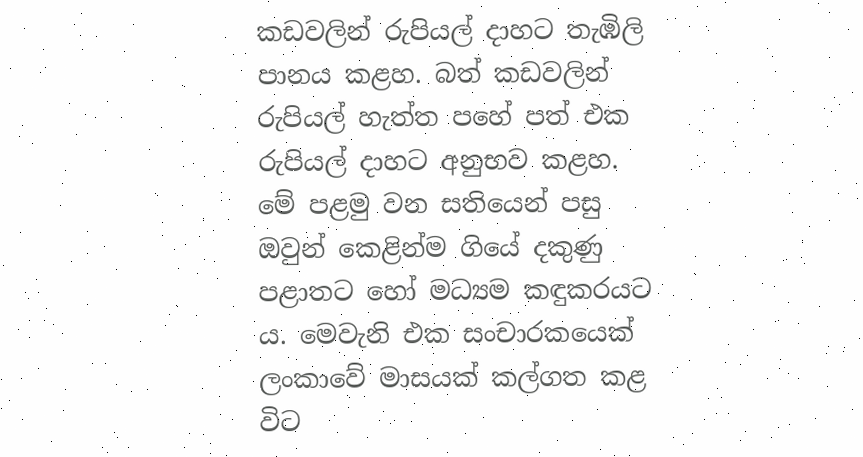කඩවලින් රුපියල් දාහට තැඹිලි පානය කළහ. බත් කඩවලින් රුපියල් හැත්ත පහේ පත් එක රුපියල් දාහට අනුභව කළහ. මේ පළමු වන සතියෙන් පසු ඔවුන් කෙළින්ම ගියේ දකුණු පළාතට හෝ මධ්‍යම කඳුකරයට ය. මෙවැනි එක සංචාරකයෙක් ලංකාවේ මාසයක් කල්ගත කළ විට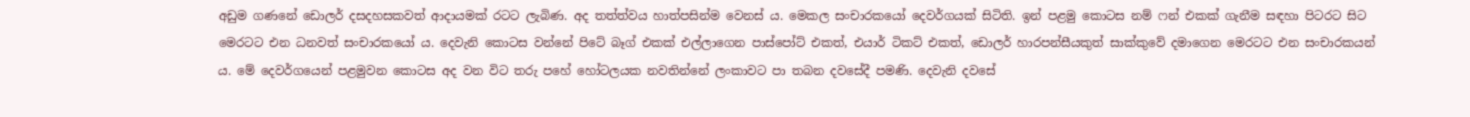අඩුම ගණනේ ඩොලර් දසදහසකවත් ආදායමක් රටට ලැබිණ. අද තත්ත්වය හාත්පසින්ම වෙනස් ය. මෙකල සංචාරකයෝ දෙවර්ගයක් සිටිති. ඉන් පළමු කොටස නම් ෆන් එකක් ගැනීම සඳහා පිටරට සිට මෙරටට එන ධනවත් සංචාරකයෝ ය. දෙවැනි කොටස වන්නේ පිටේ බෑග් එකක් එල්ලාගෙන පාස්පෝට් එකත්, එයාර් ටිකට් එකත්, ඩොලර් හාරපන්සීයකුත් සාක්කුවේ දමාගෙන මෙරටට එන සංචාරකයන් ය. මේ දෙවර්ගයෙන් පළමුවන කොටස අද වන විට තරු පහේ හෝටලයක නවතින්නේ ලංකාවට පා තබන දවසේදී පමණි. දෙවැනි දවසේ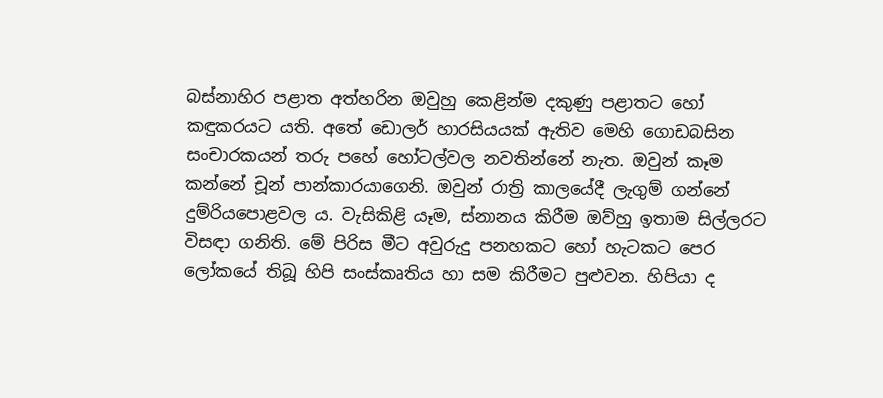බස්නාහිර පළාත අත්හරින ඔවුහු කෙළින්ම දකුණු පළාතට හෝ කඳුකරයට යති. අතේ ඩොලර් හාරසියයක් ඇතිව මෙහි ගොඩබසින සංචාරකයන් තරු පහේ හෝටල්වල නවතින්නේ නැත. ඔවුන් කෑම කන්නේ චූන් පාන්කාරයාගෙනි. ඔවුන් රාත්‍රි කාලයේදී ලැගුම් ගන්නේ දුම්රියපොළවල ය. වැසිකිළි යෑම, ස්නානය කිරීම ඔව්හු ඉතාම සිල්ලරට විසඳා ගනිති. මේ පිරිස මීට අවුරුදු පනහකට හෝ හැටකට පෙර ලෝකයේ තිබූ හිපි සංස්කෘතිය හා සම කිරීමට පුළුවන. හිපියා ද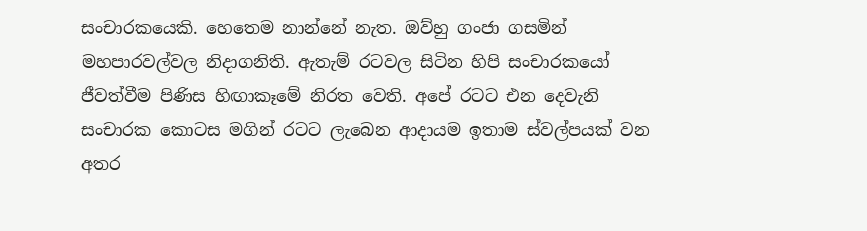සංචාරකයෙකි. හෙතෙම නාන්නේ නැත. ඔව්හු ගංජා ගසමින් මහපාරවල්වල නිදාගනිති. ඇතැම් රටවල සිටින හිපි සංචාරකයෝ ජීවත්වීම පිණිස හිඟාකෑමේ නිරත වෙති. අපේ රටට එන දෙවැනි සංචාරක කොටස මගින් රටට ලැබෙන ආදායම ඉතාම ස්වල්පයක් වන අතර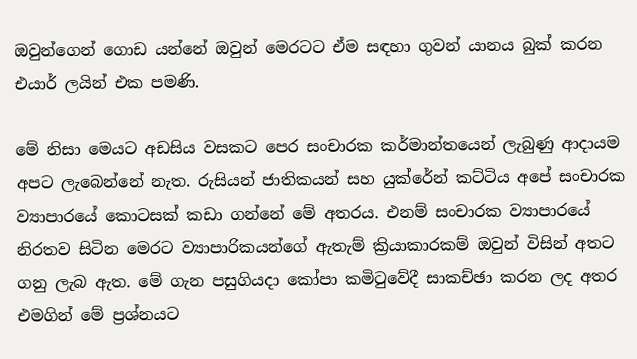ඔවුන්ගෙන් ගොඩ යන්නේ ඔවුන් මෙරටට ඒම සඳහා ගුවන් යානය බුක් කරන එයාර් ලයින් එක පමණි.

මේ නිසා මෙයට අඩසිය වසකට පෙර සංචාරක කර්මාන්තයෙන් ලැබුණු ආදායම අපට ලැබෙන්නේ නැත. රුසියන් ජාතිකයන් සහ යුක්රේන් කට්ටිය අපේ සංචාරක ව්‍යාපාරයේ කොටසක් කඩා ගන්නේ මේ අතරය. එනම් සංචාරක ව්‍යාපාරයේ නිරතව සිටින මෙරට ව්‍යාපාරිකයන්ගේ ඇතැම් ක්‍රියාකාරකම් ඔවුන් විසින් අතට ගනු ලැබ ඇත. මේ ගැන පසුගියදා කෝපා කමිටුවේදී සාකච්ඡා කරන ලද අතර එමගින් මේ ප්‍රශ්නයට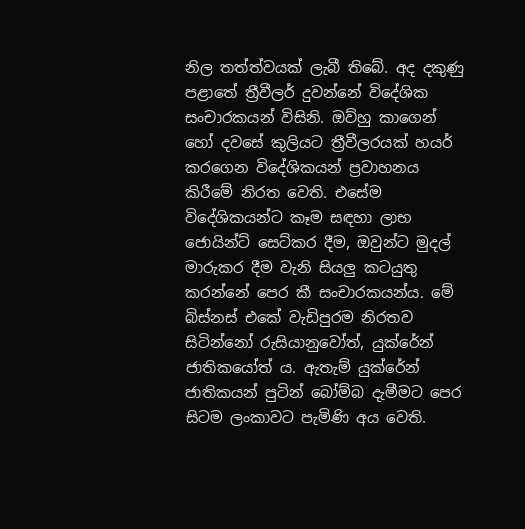නිල තත්ත්වයක් ලැබී තිබේ. අද දකුණු පළාතේ ත්‍රීවීලර් දුවන්නේ විදේශික සංචාරකයන් විසිනි. ඔව්හු කාගෙන් හෝ දවසේ කුලියට ත්‍රීවීලරයක් හයර් කරගෙන විදේශිකයන් ප්‍රවාහනය කිරීමේ නිරත වෙති. එසේම විදේශිකයන්ට කෑම සඳහා ලාභ ජොයින්ට් සෙට්කර දීම, ඔවුන්ට මුදල් මාරුකර දීම වැනි සියලු කටයුතු කරන්නේ පෙර කී සංචාරකයන්ය. මේ බිස්නස් එකේ වැඩිපුරම නිරතව සිටින්නෝ රුසියානුවෝත්, යුක්රේන් ජාතිකයෝත් ය. ඇතැම් යුක්රේන් ජාතිකයන් පුටින් බෝම්බ දැමීමට පෙර සිටම ලංකාවට පැමිණි අය වෙති.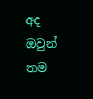අද ඔවුන් තම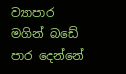ව්‍යාපාර මගින් බඩේ පාර දෙන්නේ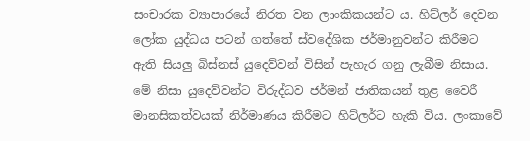සංචාරක ව්‍යාපාරයේ නිරත වන ලාංකිකයන්ට ය. හිට්ලර් දෙවන ලෝක යුද්ධය පටන් ගත්තේ ස්වදේශික ජර්මානුවන්ට කිරීමට ඇති සියලු බිස්නස් යුදෙව්වන් විසින් පැහැර ගනු ලැබීම නිසාය. මේ නිසා යුදෙව්වන්ට විරුද්ධව ජර්මන් ජාතිකයන් තුළ වෛරී මානසිකත්වයක් නිර්මාණය කිරීමට හිට්ලර්ට හැකි විය. ලංකාවේ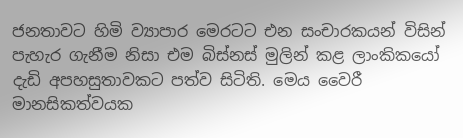ජනතාවට හිමි ව්‍යාපාර මෙරටට එන සංචාරකයන් විසින් පැහැර ගැනීම නිසා එම බිස්නස් මුලින් කළ ලාංකිකයෝ දැඩි අපහසුතාවකට පත්ව සිටිති. මෙය වෛරී මානසිකත්වයක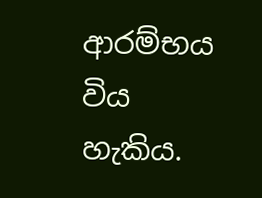ආරම්භය විය හැකිය.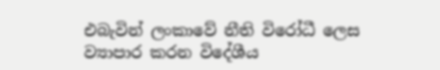එබැවින් ලංකාවේ නීති විරෝධී ලෙස ව්‍යාපාර කරන විදේශීය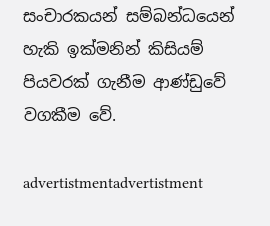සංචාරකයන් සම්බන්ධයෙන් හැකි ඉක්මනින් කිසියම් පියවරක් ගැනීම ආණ්ඩුවේ වගකීම වේ.

advertistmentadvertistment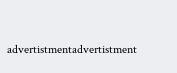advertistmentadvertistment